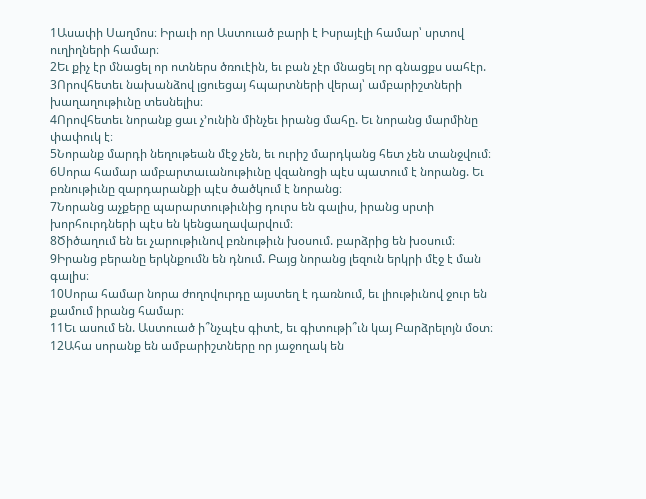1Ասափի Սաղմոս։ Իրաւի որ Աստուած բարի է Իսրայէլի համար՝ սրտով ուղիղների համար։
2Եւ քիչ էր մնացել որ ոտներս ծռուէին, եւ բան չէր մնացել որ գնացքս սահէր.
3Որովհետեւ նախանձով լցուեցայ հպարտների վերայ՝ ամբարիշտների խաղաղութիւնը տեսնելիս։
4Որովհետեւ նորանք ցաւ չ’ունին մինչեւ իրանց մահը. Եւ նորանց մարմինը փափուկ է։
5Նորանք մարդի նեղութեան մէջ չեն, եւ ուրիշ մարդկանց հետ չեն տանջվում։
6Սորա համար ամբարտաւանութիւնը վզանոցի պէս պատում է նորանց. Եւ բռնութիւնը զարդարանքի պէս ծածկում է նորանց։
7Նորանց աչքերը պարարտութիւնից դուրս են գալիս, իրանց սրտի խորհուրդների պէս են կենցաղավարվում։
8Ծիծաղում են եւ չարութիւնով բռնութիւն խօսում. բարձրից են խօսում։
9Իրանց բերանը երկնքումն են դնում. Բայց նորանց լեզուն երկրի մէջ է ման գալիս։
10Սորա համար նորա ժողովուրդը այստեղ է դառնում, եւ լիութիւնով ջուր են քամում իրանց համար։
11Եւ ասում են. Աստուած ի՞նչպէս գիտէ, եւ գիտութի՞ւն կայ Բարձրելոյն մօտ։
12Ահա սորանք են ամբարիշտները որ յաջողակ են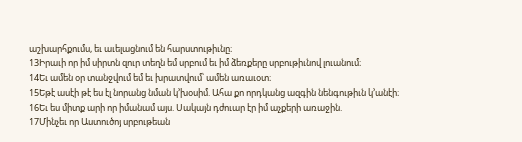աշխարհքումս, եւ աւելացնում են հարստութիւնը։
13Իրաւի որ իմ սիրտն զուր տեղն եմ սրբում եւ իմ ձեռքերը սրբութիւնով լուանում։
14Եւ ամեն օր տանջվում եմ եւ խրատվում՝ ամեն առաւօտ։
15Եթէ ասէի թէ ես էլ նորանց նման կ’խօսիմ. Ահա քո որդկանց ազգին նենգութիւն կ’անէի։
16Եւ ես միտք արի որ իմանամ այս. Սակայն դժուար էր իմ աչքերի առաջին.
17Մինչեւ որ Աստուծոյ սրբութեան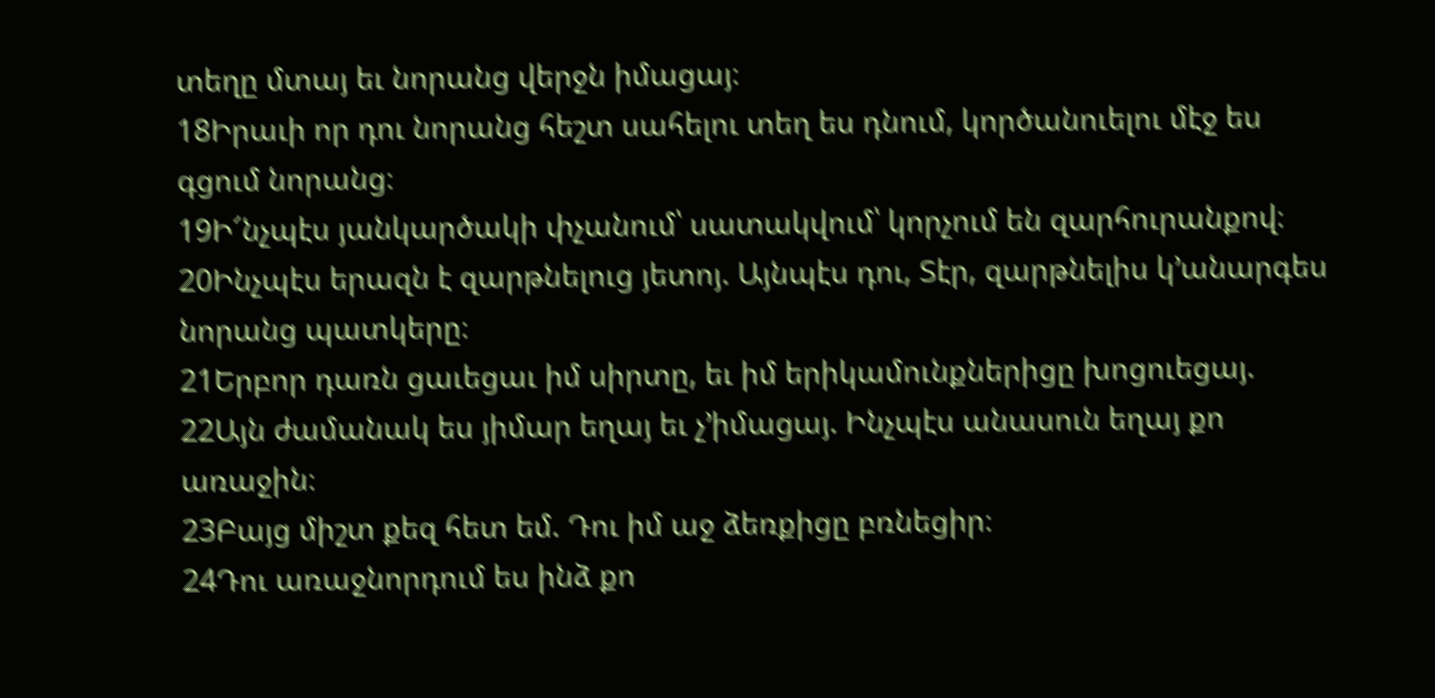տեղը մտայ եւ նորանց վերջն իմացայ։
18Իրաւի որ դու նորանց հեշտ սահելու տեղ ես դնում, կործանուելու մէջ ես գցում նորանց։
19Ի՜նչպէս յանկարծակի փչանում՝ սատակվում՝ կորչում են զարհուրանքով։
20Ինչպէս երազն է զարթնելուց յետոյ. Այնպէս դու, Տէր, զարթնելիս կ’անարգես նորանց պատկերը։
21Երբոր դառն ցաւեցաւ իմ սիրտը, եւ իմ երիկամունքներիցը խոցուեցայ.
22Այն ժամանակ ես յիմար եղայ եւ չ’իմացայ. Ինչպէս անասուն եղայ քո առաջին։
23Բայց միշտ քեզ հետ եմ. Դու իմ աջ ձեռքիցը բռնեցիր։
24Դու առաջնորդում ես ինձ քո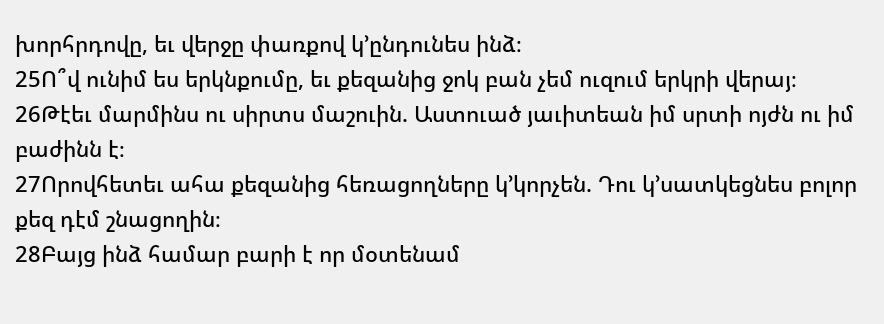խորհրդովը, եւ վերջը փառքով կ’ընդունես ինձ։
25Ո՞վ ունիմ ես երկնքումը, եւ քեզանից ջոկ բան չեմ ուզում երկրի վերայ։
26Թէեւ մարմինս ու սիրտս մաշուին. Աստուած յաւիտեան իմ սրտի ոյժն ու իմ բաժինն է։
27Որովհետեւ ահա քեզանից հեռացողները կ’կորչեն. Դու կ’սատկեցնես բոլոր քեզ դէմ շնացողին։
28Բայց ինձ համար բարի է որ մօտենամ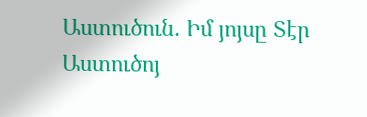Աստուծուն. Իմ յոյսը Տէր Աստուծոյ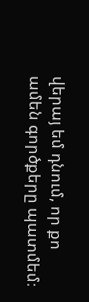վերայ եմ դնում, որ քո ամեն գործքերը պատմեմ։